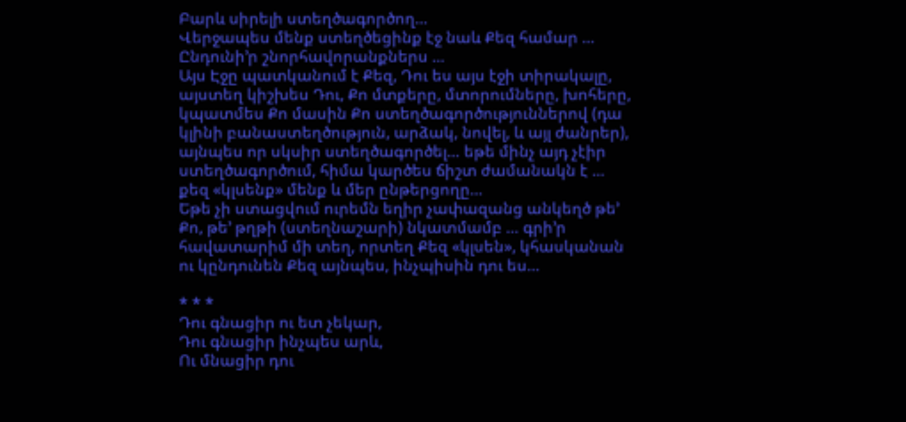Բարև սիրելի ստեղծագործող…
Վերջապես մենք ստեղծեցինք էջ նաև Քեզ համար …
Ընդունի’ր շնորհավորանքներս …
Այս Էջը պատկանում է Քեզ, Դու ես այս էջի տիրակալը, այստեղ կիշխես Դու, Քո մտքերը, մտորումները, խոհերը, կպատմես Քո մասին Քո ստեղծագործություններով (դա կլինի բանաստեղծություն, արձակ, նովել, և այլ ժանրեր), այնպես որ սկսիր ստեղծագործել… եթե մինչ այդ չէիր ստեղծագործում, հիմա կարծես ճիշտ ժամանակն է … քեզ «կլսենք» մենք և մեր ընթերցողը…
Եթե չի ստացվում ուրեմն եղիր չափազանց անկեղծ թե’ Քո, թե’ թղթի (ստեղնաշարի) նկատմամբ … գրի’ր հավատարիմ մի տեղ, որտեղ Քեզ «կլսեն», կհասկանան ու կընդունեն Քեզ այնպես, ինչպիսին դու ես…

* * *
Դու գնացիր ու ետ չեկար,
Դու գնացիր ինչպես արև,
Ու մնացիր դու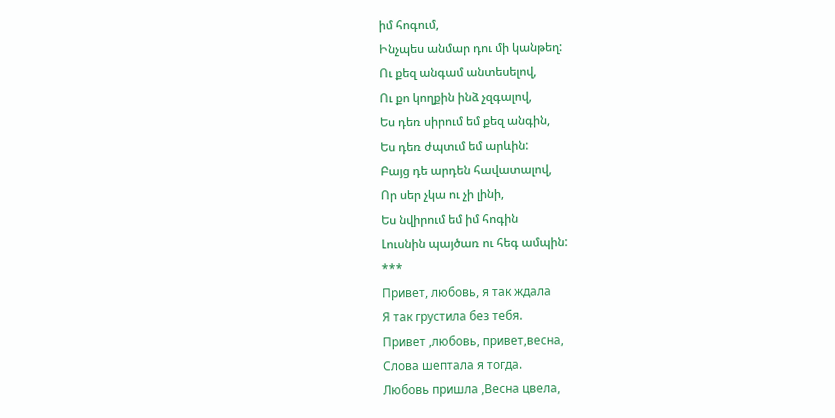իմ հոգում,
Ինչպես անմար դու մի կանթեղ:
Ու քեզ անգամ անտեսելով,
Ու քո կողքին ինձ չզգալով,
Ես դեռ սիրում եմ քեզ անգին,
Ես դեռ ժպտւմ եմ արևին:
Բայց դե արդեն հավատալով,
Որ սեր չկա ու չի լինի,
Ես նվիրում եմ իմ հոգին
Լուսնին պայծառ ու հեգ ամպին:
***
Привет, любовь, я так ждала
Я так грустила без тебя.
Привет ,любовь, привет,весна,
Слова шептала я тогда.
Любовь пришла ,Весна цвела,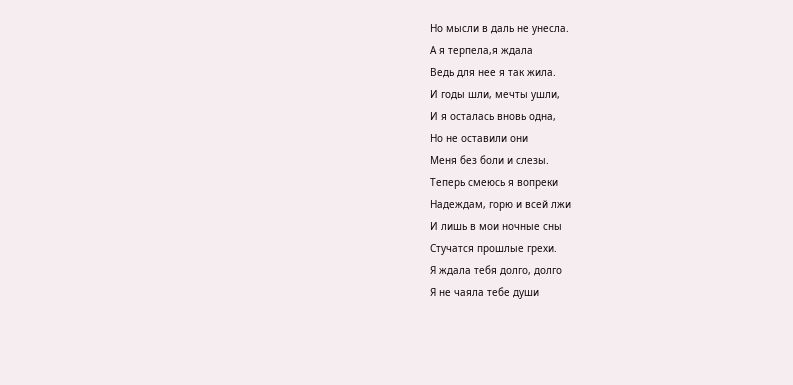Но мысли в даль не унесла.
А я терпела,я ждала
Ведь для нее я так жила.
И годы шли, мечты ушли,
И я осталась вновь одна,
Но не оставили они
Меня без боли и слезы.
Теперь смеюсь я вопреки
Надеждам, горю и всей лжи
И лишь в мои ночные сны
Стучатся прошлые грехи.
Я ждала тебя долго, долго
Я не чаяла тебе души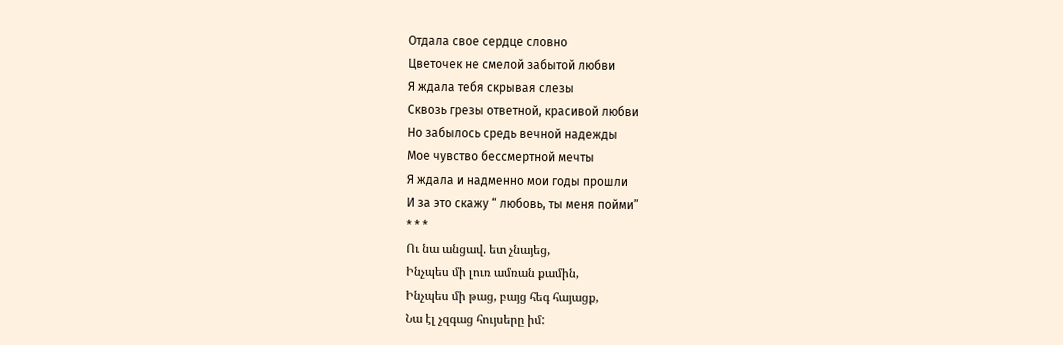Отдала свое сердце словно
Цветочек не смелой забытой любви
Я ждала тебя скрывая слезы
Сквозь грезы ответной, красивой любви
Но забылось средь вечной надежды
Мое чувство бессмертной мечты
Я ждала и надменно мои годы прошли
И за это скажу “ любовь, ты меня пойми”
* * *
Ու նա անցավ. ետ չնայեց,
Ինչպես մի լուռ ամռան քամին,
Ինչպես մի թաց, բայց հեգ հայացք,
Նա էլ չզգաց հույսերը իմ: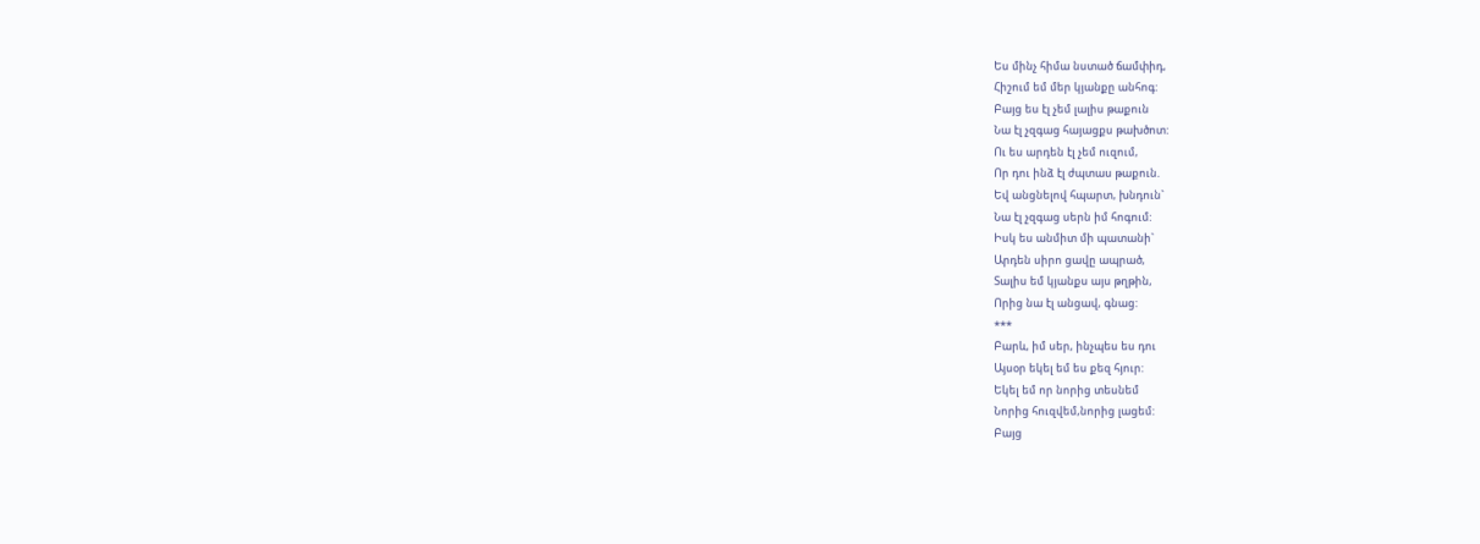Ես մինչ հիմա նստած ճամփիդ,
Հիշում եմ մեր կյանքը անհոգ:
Բայց ես էլ չեմ լալիս թաքուն
Նա էլ չզգաց հայացքս թախծոտ:
Ու ես արդեն էլ չեմ ուզում,
Որ դու ինձ էլ ժպտաս թաքուն.
Եվ անցնելով հպարտ, խնդուն`
Նա էլ չզգաց սերն իմ հոգում:
Իսկ ես անմիտ մի պատանի`
Արդեն սիրո ցավը ապրած,
Տալիս եմ կյանքս այս թղթին,
Որից նա էլ անցավ, գնաց:
***
Բարև, իմ սեր, ինչպես ես դու
Այսօր եկել եմ ես քեզ հյուր:
Եկել եմ որ նորից տեսնեմ
Նորից հուզվեմ,նորից լացեմ:
Բայց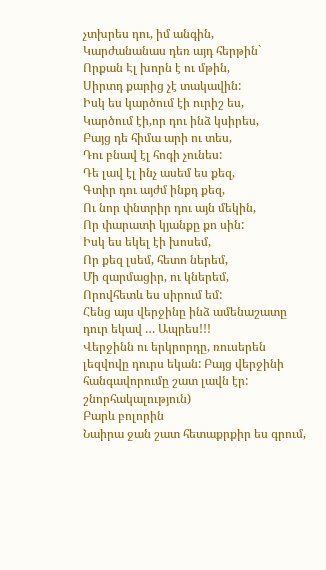չտխրես դու, իմ անգին,
Կարժանանաս դեռ այդ հերթին`
Որքան Էլ խորն է ու մթին,
Սիրտդ քարից չէ տակավին:
Իսկ ես կարծում էի ուրիշ ես,
Կարծում էի,որ դու ինձ կսիրես,
Բայց դե հիմա արի ու տես,
Դու բնավ էլ հոգի չունես:
Դե լավ էլ ինչ ասեմ ես քեզ,
Գտիր դու այժմ ինքդ քեզ,
Ու նոր փնտրիր դու այն մեկին,
Որ փարատի կյանքը քո սին:
Իսկ ես եկել էի խոսեմ,
Որ քեզ լսեմ, հետո ներեմ,
Մի զարմացիր, ու կներեմ,
Որովհետև ես սիրում եմ:
Հենց այս վերջինը ինձ ամենաշատը դուր եկավ … Ապրես!!!
Վերջինն ու երկրորդը, ռուսերեն լեզվովը դուրս եկան: Բայց վերջինի հանգավորումը շատ լավն էր:
շնորհակալություն)
Բարև բոլորին
Նաիրա ջան շատ հետաքրքիր ես գրում,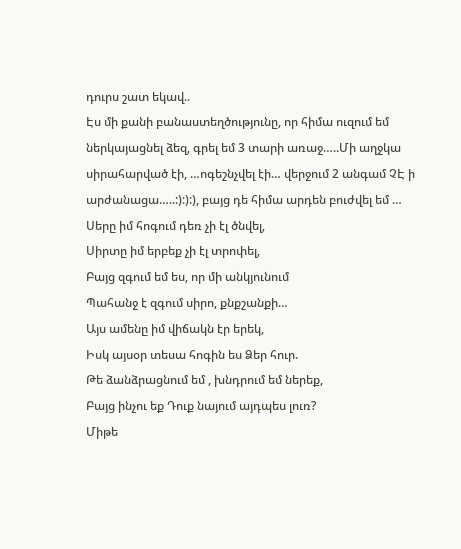դուրս շատ եկավ..
Էս մի քանի բանաստեղծությունը, որ հիմա ուզում եմ ներկայացնել ձեզ, գրել եմ 3 տարի առաջ…..Մի աղջկա սիրահարված էի, …ոգեշնչվել էի… վերջում 2 անգամ ՉԷ ի արժանացա…..:):):), բայց դե հիմա արդեն բուժվել եմ …
Սերը իմ հոգում դեռ չի էլ ծնվել,
Սիրտը իմ երբեք չի էլ տրոփել,
Բայց զգում եմ ես, որ մի անկյունում
Պահանջ է զգում սիրո, քնքշանքի…
Այս ամենը իմ վիճակն էր երեկ,
Իսկ այսօր տեսա հոգին ես Ձեր հուր.
Թե ձանձրացնում եմ , խնդրում եմ ներեք,
Բայց ինչու եք Դուք նայում այդպես լուռ?
Միթե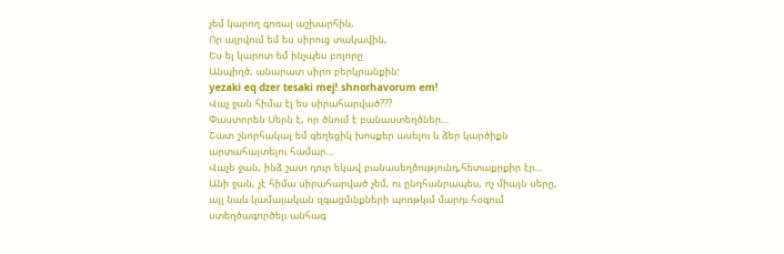չեմ կարող գոռալ աշխարհին,
Որ այրվում եմ ես սիրուց տակավին,
Ես ել կարոտ եմ ինչպես բոլորը
Անպիղծ, անարատ սիրո բերկրանքին:
yezaki eq dzer tesaki mej! shnorhavorum em!
Վաչ ջան հիմա էլ ես սիրահարված???
Փաստորեն Սերն է, որ ծնում է բանաստեղծներ…
Շատ շնորհակալ եմ գեղեցիկ խոսքեր ասելու և ձեր կարծիքն արտահայտելու համար…
Վաչե ջան, ինձ շատ դուր եկավ բանասեղծությունդ,հետաքրքիր էր…
Անի ջան, չէ հիմա սիրահարված չեմ, ու ընդհանրապես, ոչ միայն սերը, այլ նաև կամայական զգացմւնքների պոռթկւմ մարդւ հօգում ստեղծագործելւ անհագ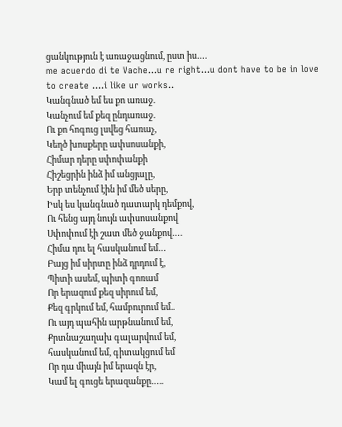ցանկություն է առաջացնում, ըստ իս….
me acuerdo di te Vache…u re right…u dont have to be in love to create ….i like ur works..
Կանգնած եմ ես քո առաջ.
Կանչում եմ քեզ ընդառաջ.
Ու քո հոգուց լսվեց հառաչ,
Կեղծ խոսքերը ափսոսանքի,
Հիմար դերը սփոփանքի
Հիշեցրին ինձ իմ անցյալը,
Երբ տենչում էին իմ մեծ սերը,
Իսկ ես կանգնած դատարկ դեմքով,
Ու հենց այդ նույն ափսոսանքով
Սփոփում էի շատ մեծ ջանքով….
Հիմա դու ել հասկանում եմ…
Բայց իմ սիրտը ինձ դրդում է,
Պիտի ասեմ, պիտի գոռամ
Որ երազում քեզ սիրում եմ,
Քեզ գրկում եմ, համբուրում եմ..
Ու այդ պահին արթնանում եմ,
Քրտնաշաղախ գալարվում եմ,
հասկանում եմ, գիտակցում եմ
Որ դա միայն իմ երազն էր,
Կամ ել գուցե երազանքը…..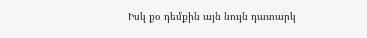Իսկ քօ դեմքին այն նույն դատարկ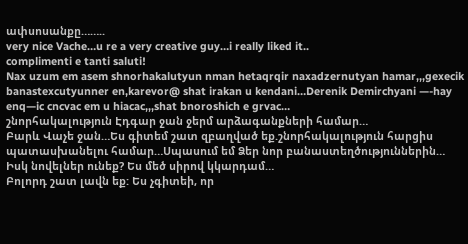ափսոսանքը……..
very nice Vache…u re a very creative guy…i really liked it..
complimenti e tanti saluti!
Nax uzum em asem shnorhakalutyun nman hetaqrqir naxadzernutyan hamar,,,gexecik banastexcutyunner en,karevor@ shat irakan u kendani…Derenik Demirchyani —-hay enq—ic cncvac em u hiacac,,,shat bnoroshich e grvac…
շնորհակալություն Էդգար ջան ջերմ արձագանքների համար…
Բարև Վաչե ջան…Ես գիտեմ շատ զբաղված եք.շնորհակալություն հարցիս պատասխանելու համար…Սպասում եմ Ձեր նոր բանաստեղծություններին… Իսկ նովելներ ունեք? Ես մեծ սիրով կկարդամ…
Բոլորդ շատ լավն եք: Ես չգիտեի, որ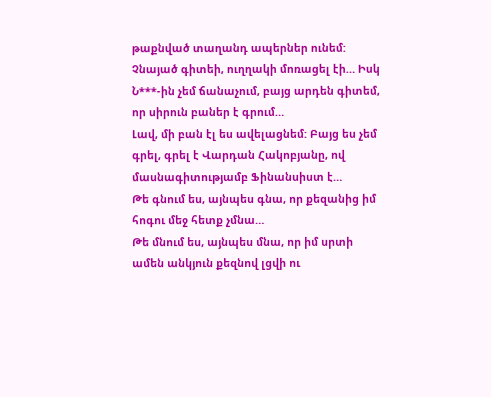թաքնված տաղանդ ապերներ ունեմ: Չնայած գիտեի, ուղղակի մոռացել էի… Իսկ Ն***-ին չեմ ճանաչում, բայց արդեն գիտեմ, որ սիրուն բաներ է գրում…
Լավ, մի բան էլ ես ավելացնեմ: Բայց ես չեմ գրել, գրել է Վարդան Հակոբյանը, ով մասնագիտությամբ Ֆինանսիստ է…
Թե գնում ես, այնպես գնա, որ քեզանից իմ հոգու մեջ հետք չմնա…
Թե մնում ես, այնպես մնա, որ իմ սրտի ամեն անկյուն քեզնով լցվի ու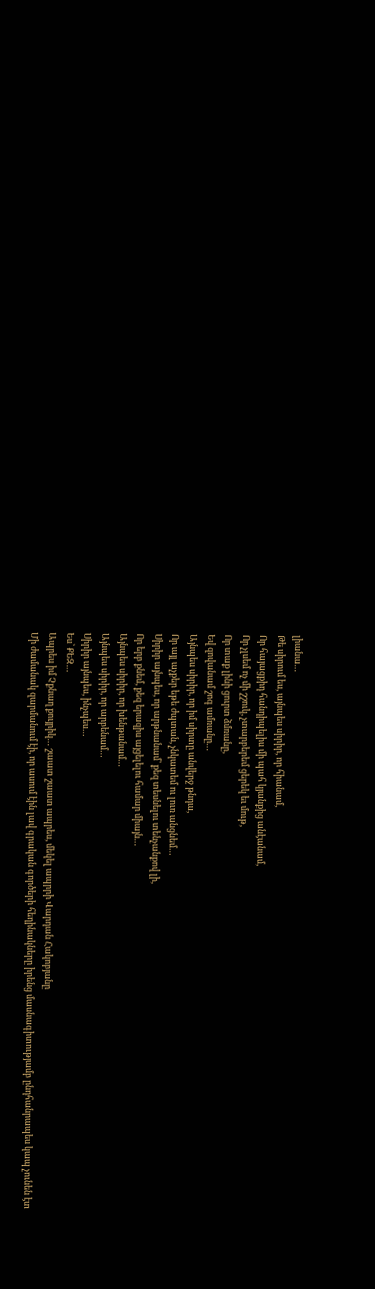լիանա…
Թե սիրում ես, այնպես սիրիր, որ հիանամ,
Որ հայացքիդ հանդիպելիս մի պահ կյանքից անէանամ,
Որ չլսեմ ոչ մի շշուկ, չտարբերեմ ցերեկ եւ մութ,
Որ տաք լինի ցուրտ ձմռանը,
Եվ զովանամ շոգ ամռանը…
Այնպես սիրիր, որ իմ սիրտը անվերջ թնդա,
Որ այլ աչքեր եթե ժպտան, չնկատեմ ու լուռ անցնեմ…
Սիրիր այնպես, որ արթնանամ՝ քեզ տեսնելու տենչանքով լի,
Որ երբ քնեմ, քեզ երազիս այցելելու համար միայն…
Այնպես սիրիր, որ խենթանամ…
Այնպես սիրիր, որ արբենամ…
Սիրիր այնպես, ինչպես…
Ես՝ ՔԵԶ…
Ապրես իմ Չքնաղ քույրիկ… շաատ շաատ ապրես, մեկել ապրրի Վարդան Հակոբյանը
Մի ժամանակ զարմանում էի, որ ասում էին լավ գրական գործերի հեղինակները իրենց մասնագիտությամբ ընդհանրապես կապ չունեն էտ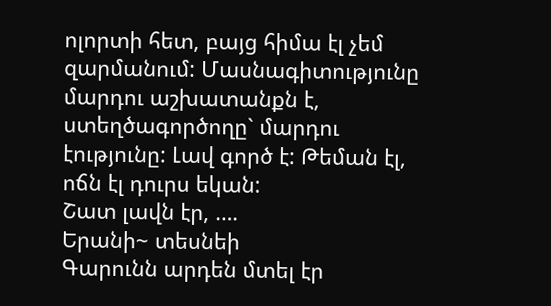ոլորտի հետ, բայց հիմա էլ չեմ զարմանում: Մասնագիտությունը մարդու աշխատանքն է, ստեղծագործողը` մարդու էությունը: Լավ գործ է: Թեման էլ, ոճն էլ դուրս եկան:
Շատ լավն էր, ….
Երանի~ տեսնեի
Գարունն արդեն մտել էր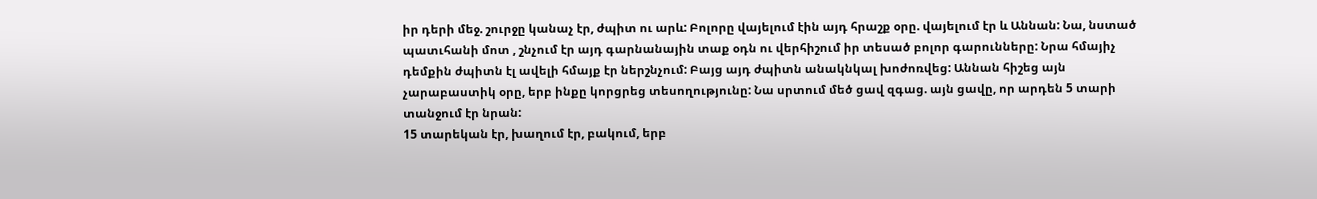իր դերի մեջ. շուրջը կանաչ էր, ժպիտ ու արև: Բոլորը վայելում էին այդ հրաշք օրը. վայելում էր և Աննան: Նա, նստած պատւհանի մոտ , շնչում էր այդ գարնանային տաք օդն ու վերհիշում իր տեսած բոլոր գարունները: Նրա հմայիչ դեմքին ժպիտն էլ ավելի հմայք էր ներշնչում: Բայց այդ ժպիտն անակնկալ խոժոռվեց: Աննան հիշեց այն չարաբաստիկ օրը, երբ ինքը կորցրեց տեսողությունը: Նա սրտում մեծ ցավ զգաց. այն ցավը, որ արդեն 5 տարի տանջում էր նրան:
15 տարեկան էր, խաղում էր, բակում, երբ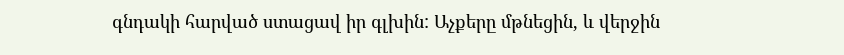գնդակի հարված ստացավ իր գլխին: Աչքերը մթնեցին, և վերջին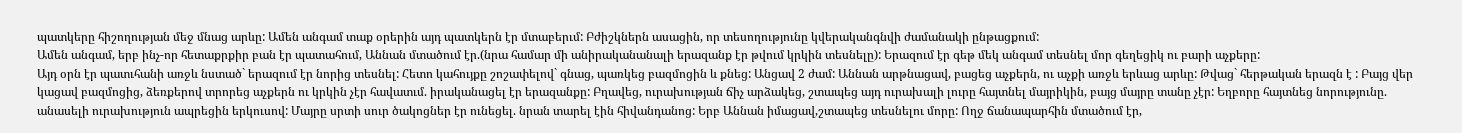պատկերը հիշողության մեջ մնաց արևը: Ամեն անգամ տաք օրերին այդ պատկերն էր մտաբերւմ: Բժիշկներն ասացին, որ տեսողությունը կվերականգնվի ժամանակի ընթացքում:
Ամեն անգամ, երբ ինչ-որ հետաքրքիր բան էր պատահում, Աննան մտածում էր.(նրա համար մի անիրականանալի երազանք էր թվում կրկին տեսնելը): Երազում էր գեթ մեկ անգամ տեսնել մոր գեղեցիկ ու բարի աչքերը:
Այդ օրն էր պատւհանի առջև նստած` երազում էր նորից տեսնել: Հետո կահույքը շոշափելով` գնաց, պառկեց բազմոցին և քնեց: Անցավ 2 ժամ: Աննան արթնացավ, բացեց աչքերն, ու աչքի առջև երևաց արևը: Թվաց` հերթական երազն է : Բայց վեր կացավ բազմոցից, ձեռքերով տրորեց աչքերն ու կրկին չէր հավատւմ. իրականացել էր երազանքը: Բղավեց, ուրախության ճիչ արձակեց, շտապեց այդ ուրախալի լուրը հայտնել մայրիկին, բայց մայրը տանը չէր: Եղբորը հայտնեց նորությունը. անասելի ուրախություն ապրեցին երկուսով: Մայրը սրտի սուր ծակոցներ էր ունեցել. նրան տարել էին հիվանդանոց: Երբ Աննան իմացավ,շտապեց տեսնելու մորը: Ողջ ճանապարհին մտածում էր,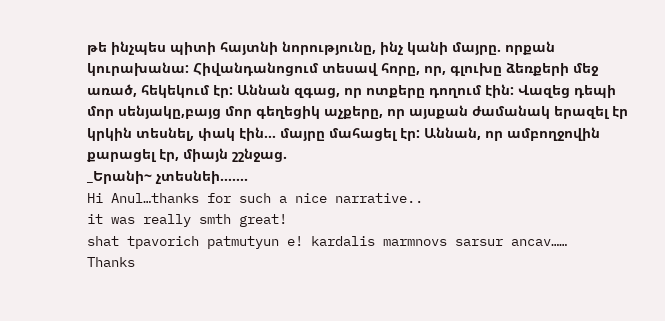թե ինչպես պիտի հայտնի նորությունը, ինչ կանի մայրը. որքան կուրախանա: Հիվանդանոցում տեսավ հորը, որ, գլուխը ձեռքերի մեջ առած, հեկեկում էր: Աննան զգաց, որ ոտքերը դողում էին: Վազեց դեպի մոր սենյակը,բայց մոր գեղեցիկ աչքերը, որ այսքան ժամանակ երազել էր կրկին տեսնել, փակ էին… մայրը մահացել էր: Աննան, որ ամբողջովին քարացել էր, միայն շշնջաց.
_Երանի~ չտեսնեի…….
Hi Anul…thanks for such a nice narrative..
it was really smth great!
shat tpavorich patmutyun e! kardalis marmnovs sarsur ancav……
Thanks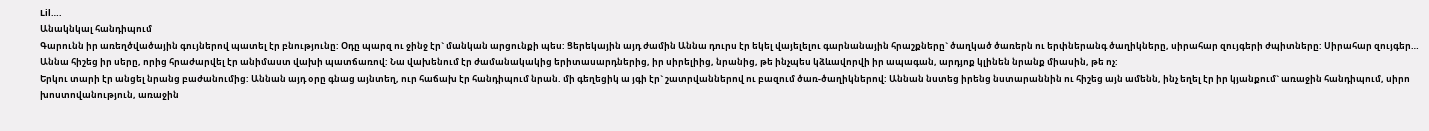Lil….
Անակնկալ հանդիպում
Գարունն իր առեղծվածային գույներով պատել էր բնությունը: Օդը պարզ ու ջինջ էր` մանկան արցունքի պես: Ցերեկային այդ ժամին Աննա դուրս էր եկել վայելելու գարնանային հրաշքները` ծաղկած ծառերն ու երփներանգ ծաղիկները, սիրահար զույգերի ժպիտները: Սիրահար զույգեր…
Աննա հիշեց իր սերը, որից հրաժարվել էր անիմաստ վախի պատճառով: Նա վախենում էր ժամանակակից երիտասարդներից, իր սիրելիից, նրանից, թե ինչպես կձևավորվի իր ապագան, արդյոք կլինեն նրանք միասին, թե ոչ:
Երկու տարի էր անցել նրանց բաժանումից: Աննան այդ օրը գնաց այնտեղ, ուր հաճախ էր հանդիպում նրան. մի գեղեցիկ ա յգի էր` շատրվաններով ու բազում ծառ-ծաղիկներով: Աննան նստեց իրենց նստարաննին ու հիշեց այն ամենն, ինչ եղել էր իր կյանքում` առաջին հանդիպում, սիրո խոստովանություն, առաջին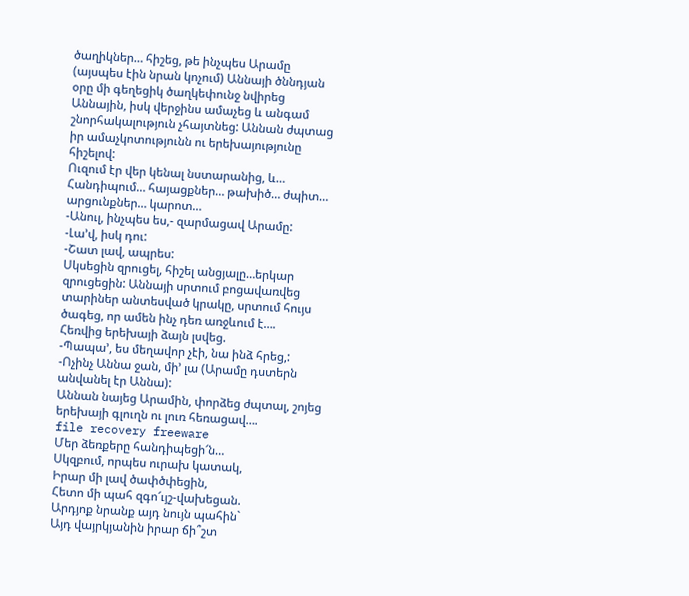ծաղիկներ… հիշեց, թե ինչպես Արամը (այսպես էին նրան կոչում) Աննայի ծննդյան օրը մի գեղեցիկ ծաղկեփունջ նվիրեց Աննային, իսկ վերջինս ամաչեց և անգամ շնորհակալություն չհայտնեց: Աննան ժպտաց իր ամաչկոտությունն ու երեխայությունը հիշելով:
Ուզում էր վեր կենալ նստարանից, և… Հանդիպում… հայացքներ… թախիծ… ժպիտ… արցունքներ… կարոտ…
-Անուլ, ինչպես ես,- զարմացավ Արամը:
-Լա’վ, իսկ դու:
-Շատ լավ, ապրես:
Սկսեցին զրուցել, հիշել անցյալը…երկար զրուցեցին: Աննայի սրտում բոցավառվեց տարիներ անտեսված կրակը, սրտում հույս ծագեց, որ ամեն ինչ դեռ առջևում է….
Հեռվից երեխայի ձայն լսվեց.
-Պապա’, ես մեղավոր չէի, նա ինձ հրեց,:
-Ոչինչ Աննա ջան, մի’ լա (Արամը դստերն անվանել էր Աննա):
Աննան նայեց Արամին, փորձեց ժպտալ, շոյեց երեխայի գլուղն ու լուռ հեռացավ….
file recovery freeware
Մեր ձեռքերը հանդիպեցի՜ն…
Սկզբում, որպես ուրախ կատակ,
Իրար մի լավ ծափծփեցին,
Հետո մի պահ զգո՜ւյշ-վախեցան.
Արդյոք նրանք այդ նույն պահին`
Այդ վայրկյանին իրար ճի՞շտ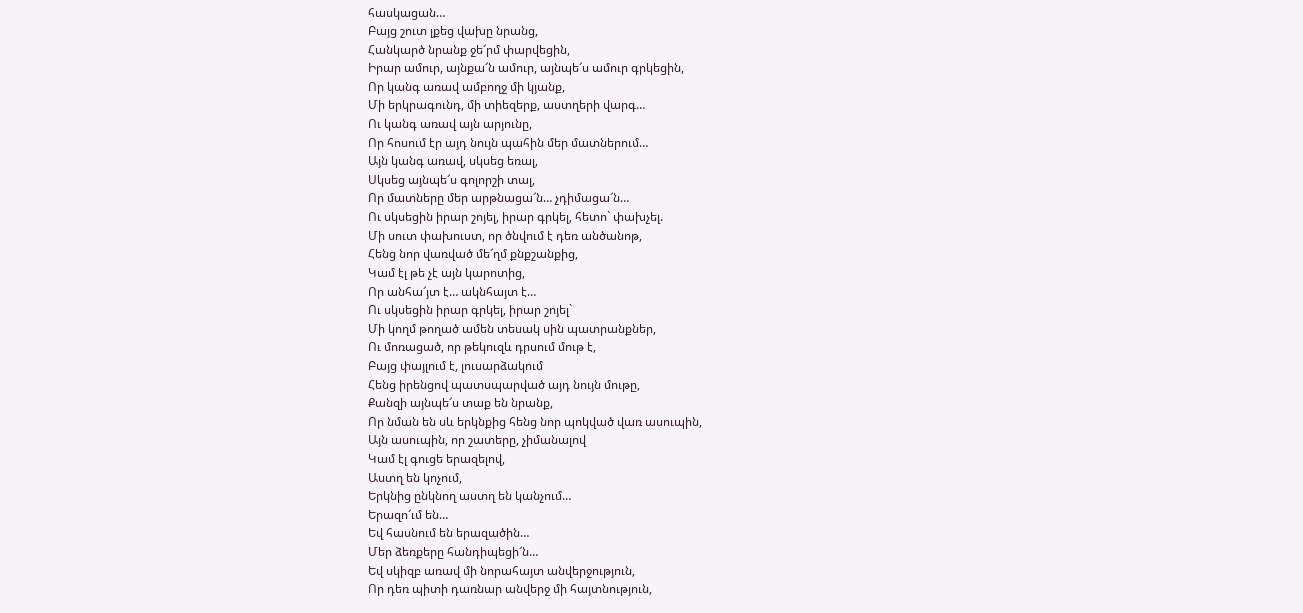հասկացան…
Բայց շուտ լքեց վախը նրանց,
Հանկարծ նրանք ջե՜րմ փարվեցին,
Իրար ամուր, այնքա՜ն ամուր, այնպե՜ս ամուր գրկեցին,
Որ կանգ առավ ամբողջ մի կյանք,
Մի երկրագունդ, մի տիեզերք, աստղերի վարգ…
Ու կանգ առավ այն արյունը,
Որ հոսում էր այդ նույն պահին մեր մատներում…
Այն կանգ առավ, սկսեց եռալ,
Սկսեց այնպե՜ս գոլորշի տալ,
Որ մատները մեր արթնացա՜ն… չդիմացա՜ն…
Ու սկսեցին իրար շոյել, իրար գրկել, հետո` փախչել.
Մի սուտ փախուստ, որ ծնվում է դեռ անծանոթ,
Հենց նոր վառված մե՜ղմ քնքշանքից,
Կամ էլ թե չէ այն կարոտից,
Որ անհա՜յտ է… ակնհայտ է…
Ու սկսեցին իրար գրկել, իրար շոյել`
Մի կողմ թողած ամեն տեսակ սին պատրանքներ,
Ու մոռացած, որ թեկուզև դրսում մութ է,
Բայց փայլում է, լուսարձակում
Հենց իրենցով պատսպարված այդ նույն մութը,
Քանզի այնպե՜ս տաք են նրանք,
Որ նման են սև երկնքից հենց նոր պոկված վառ ասուպին,
Այն ասուպին, որ շատերը, չիմանալով
Կամ էլ գուցե երազելով,
Աստղ են կոչում,
Երկնից ընկնող աստղ են կանչում…
Երազո՜ւմ են…
Եվ հասնում են երազածին…
Մեր ձեռքերը հանդիպեցի՜ն…
Եվ սկիզբ առավ մի նորահայտ անվերջություն,
Որ դեռ պիտի դառնար անվերջ մի հայտնություն,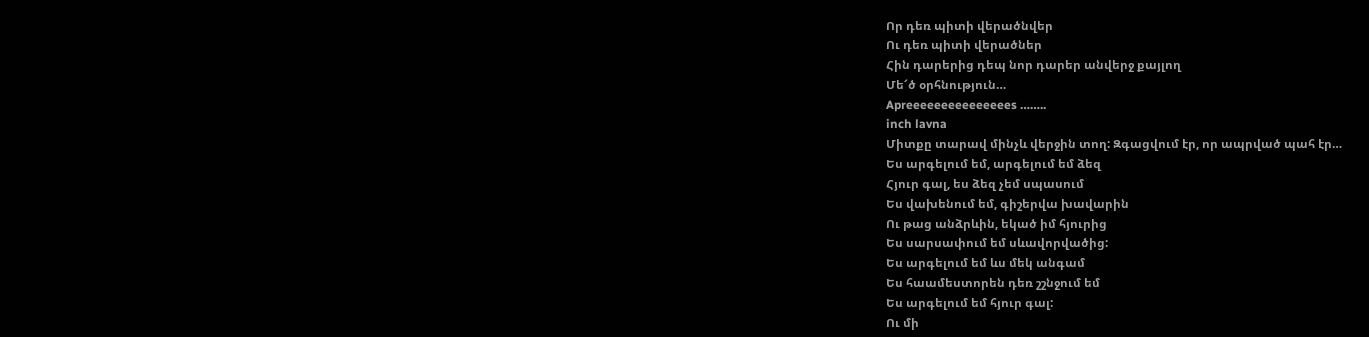Որ դեռ պիտի վերածնվեր
Ու դեռ պիտի վերածներ
Հին դարերից դեպ նոր դարեր անվերջ քայլող
Մե՜ծ օրհնություն…
Apreeeeeeeeeeeeeees ……..
inch lavna
Միտքը տարավ մինչև վերջին տող: Զգացվում էր, որ ապրված պահ էր…
Ես արգելում եմ, արգելում եմ ձեզ
Հյուր գալ, ես ձեզ չեմ սպասում
Ես վախենում եմ, գիշերվա խավարին
Ու թաց անձրևին, եկած իմ հյուրից
Ես սարսափում եմ սևավորվածից:
Ես արգելում եմ ևս մեկ անգամ
Ես հաամեստորեն դեռ շշնջում եմ
Ես արգելում եմ հյուր գալ:
Ու մի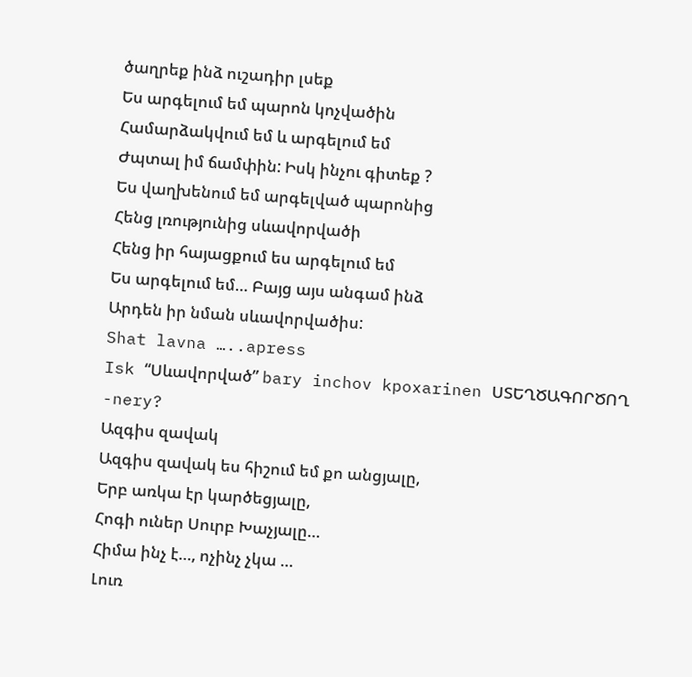ծաղրեք ինձ ուշադիր լսեք
Ես արգելում եմ պարոն կոչվածին
Համարձակվում եմ և արգելում եմ
Ժպտալ իմ ճամփին: Իսկ ինչու գիտեք ?
Ես վաղխենում եմ արգելված պարոնից
Հենց լռությունից սևավորվածի
Հենց իր հայացքում ես արգելում եմ
Ես արգելում եմ… Բայց այս անգամ ինձ
Արդեն իր նման սևավորվածիս:
Shat lavna …..apress
Isk “Սևավորված” bary inchov kpoxarinen ՍՏԵՂԾԱԳՈՐԾՈՂ -nery?
Ազգիս զավակ
Ազգիս զավակ ես հիշում եմ քո անցյալը,
Երբ առկա էր կարծեցյալը,
Հոգի ուներ Սուրբ Խաչյալը…
Հիմա ինչ է…, ոչինչ չկա …
Լուռ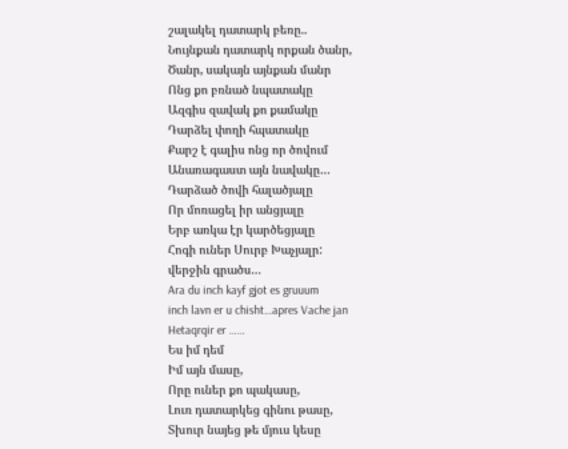շալակել դատարկ բեռը..
Նույնքան դատարկ որքան ծանր,
Ծանր, սակայն այնքան մանր
Ոնց քո բռնած նպատակը
Ազգիս զավակ քո քամակը
Դարձել փողի հպատակը
Քարշ է գալիս ոնց որ ծովում
Անառագաստ այն նավակը…
Դարձած ծովի հալածյալը
Որ մոռացել իր անցյալը
Երբ առկա էր կարծեցյալը
Հոգի ուներ Սուրբ Խաչյալր:
վերջին գրածս…
Ara du inch kayf gjot es gruuum
inch lavn er u chisht…apres Vache jan
Hetaqrqir er ……
Ես իմ դեմ
Իմ այն մասը,
Որը ուներ քո պակասը,
Լուռ դատարկեց գինու թասը,
Տխուր նայեց թե մյուս կեսը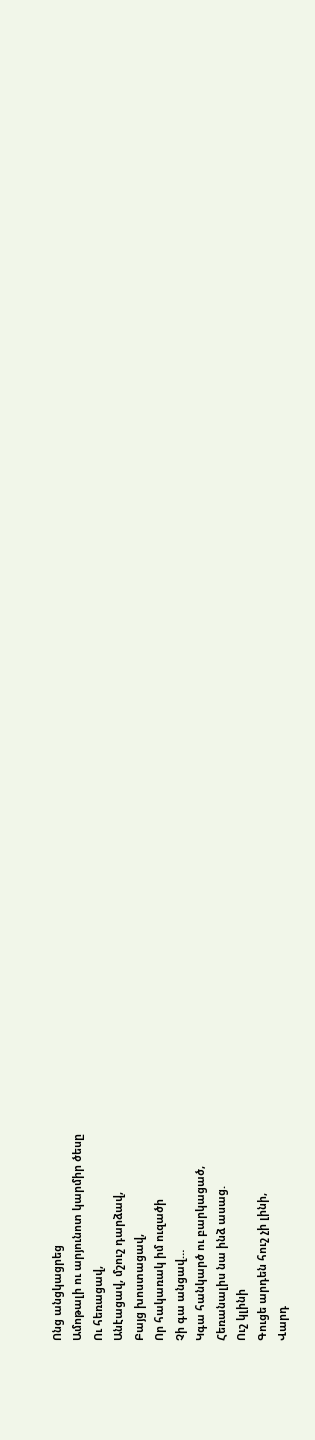Ոնց անցկացրեց
Ամոթալի ու արյունոտ կարմիր ծեսը
Ու հեռացավ,
Անէացավ, մշուշ դարձավ,
Բայց խոստացավ,
Որ հակառակ իմ ուզածի
Չի գա անցավ…
Կգա հանկարծ ու բարկացած,
Հեռանալիս նա ինձ ասաց.
Ուշ կլինի
Գուցե արդեն հուշ չի լինի,
Վարդ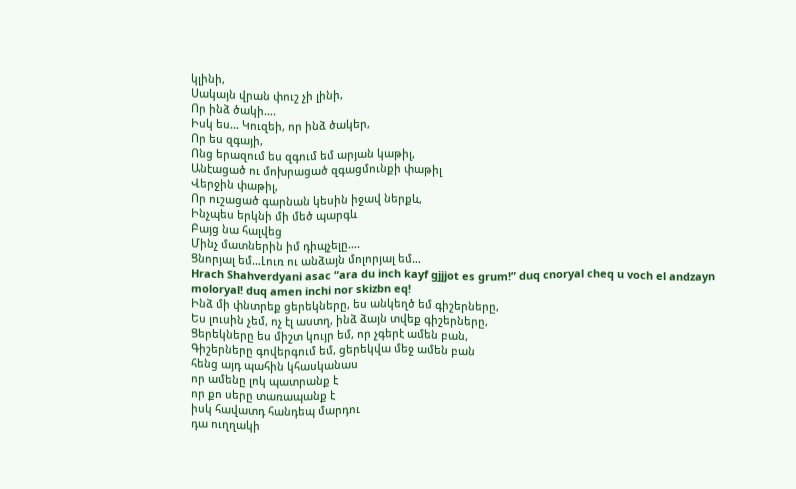կլինի,
Սակայն վրան փուշ չի լինի,
Որ ինձ ծակի….
Իսկ ես… Կուզեի, որ ինձ ծակեր,
Որ ես զգայի,
Ոնց երազում ես զգում եմ արյան կաթիլ,
Անէացած ու մոխրացած զգացմունքի փաթիլ
Վերջին փաթիլ,
Որ ուշացած գարնան կեսին իջավ ներքև,
Ինչպես երկնի մի մեծ պարգև
Բայց նա հալվեց
Մինչ մատներին իմ դիպչելը….
Ցնորյալ եմ…Լուռ ու անձայն մոլորյալ եմ…
Hrach Shahverdyani asac “ara du inch kayf gjjjot es grum!” duq cnoryal cheq u voch el andzayn moloryal! duq amen inchi nor skizbn eq!
Ինձ մի փնտրեք ցերեկները, ես անկեղծ եմ գիշերները,
Ես լուսին չեմ, ոչ էլ աստղ, ինձ ձայն տվեք գիշերները,
Ցերեկները ես միշտ կույր եմ, որ չգերէ ամեն բան,
Գիշերները գովերգում եմ, ցերեկվա մեջ ամեն բան
հենց այդ պահին կհասկանաս
որ ամենը լոկ պատրանք է
որ քո սերը տառապանք է
իսկ հավատդ հանդեպ մարդու
դա ուղղակի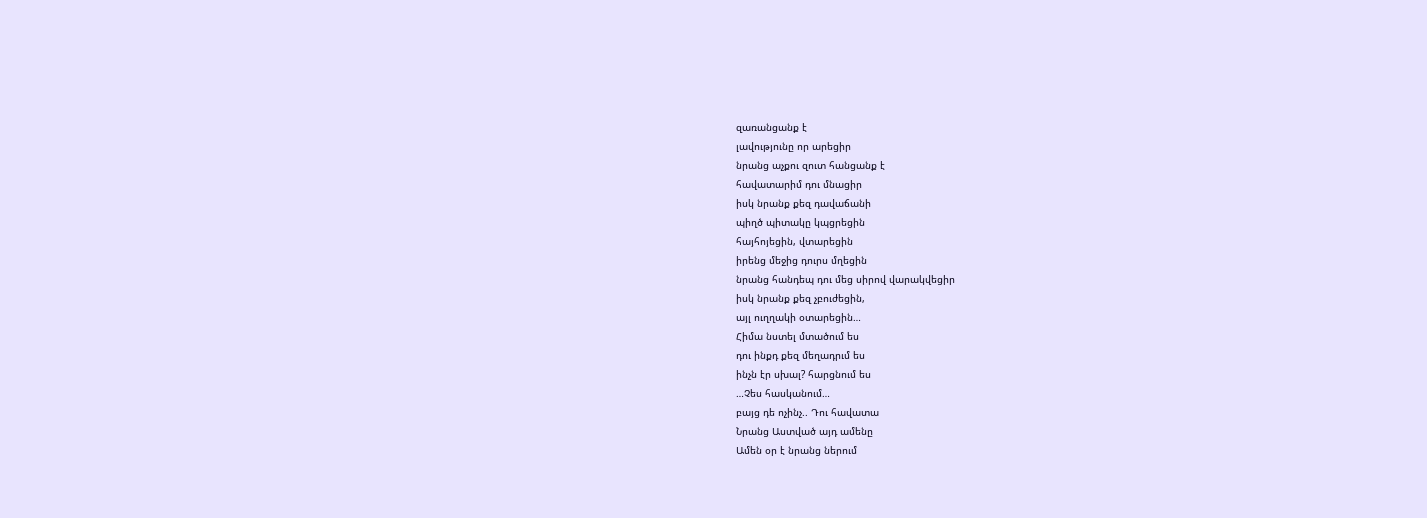զառանցանք է
լավությունը որ արեցիր
նրանց աչքու զուտ հանցանք է
հավատարիմ դու մնացիր
իսկ նրանք քեզ դավաճանի
պիղծ պիտակը կպցրեցին
հայհոյեցին, վտարեցին
իրենց մեջից դուրս մղեցին
նրանց հանդեպ դու մեց սիրով վարակվեցիր
իսկ նրանք քեզ չբուժեցին,
այլ ուղղակի օտարեցին…
Հիմա նստել մտածում ես
դու ինքդ քեզ մեղադրւմ ես
ինչն էր սխալ? հարցնում ես
…Չես հասկանում…
բայց դե ոչինչ.. Դու հավատա
Նրանց Աստված այդ ամենը
Ամեն օր է նրանց ներում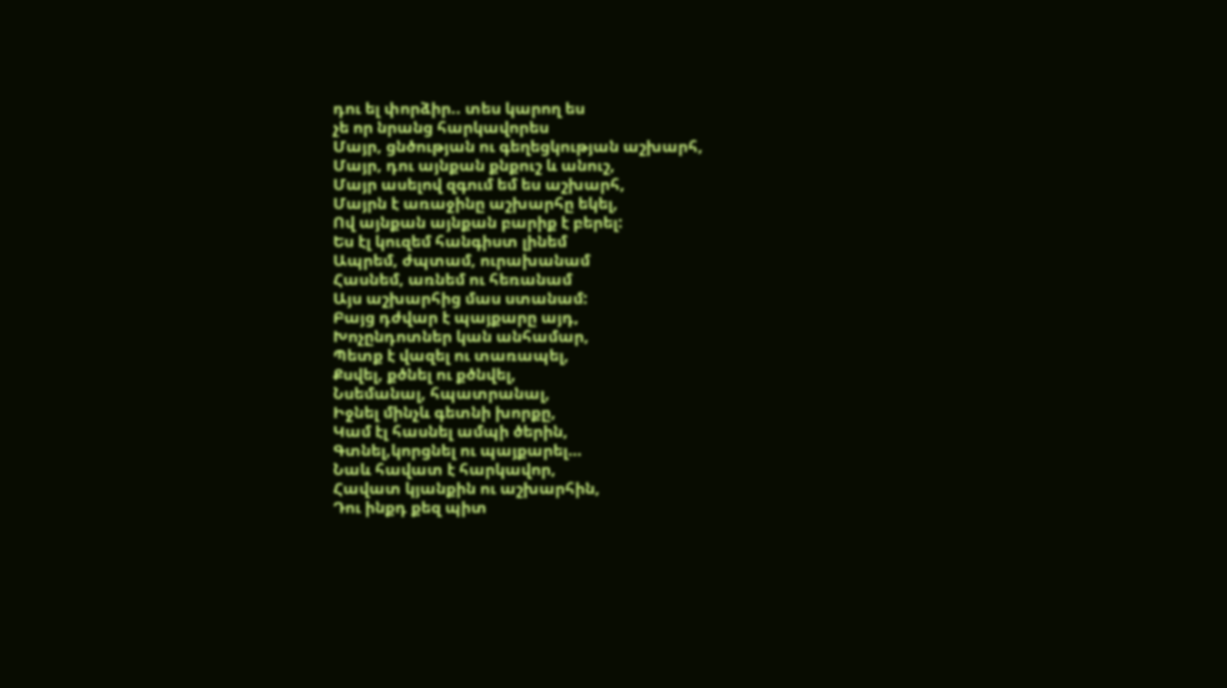դու ել փորձիր.. տես կարող ես
չե որ նրանց հարկավորես
Մայր, ցնծության ու գեղեցկության աշխարհ,
Մայր, դու այնքան քնքուշ և անուշ,
Մայր ասելով զգում եմ ես աշխարհ,
Մայրն է առաջինը աշխարհը եկել,
Ով այնքան այնքան բարիք է բերել:
Ես էլ կուզեմ հանգիստ լինեմ
Ապրեմ, ժպտամ, ուրախանամ
Հասնեմ, առնեմ ու հեռանամ
Այս աշխարհից մաս ստանամ:
Բայց դժվար է պայքարը այդ,
Խոչընդոտներ կան անհամար,
Պետք է վազել ու տառապել,
Քսվել, քծնել ու քծնվել,
Նսեմանալ, հպատրանալ,
Իջնել մինչև գետնի խորքը,
Կամ էլ հասնել ամպի ծերին,
Գտնել,կորցնել ու պայքարել…
Նաև հավատ է հարկավոր,
Հավատ կյանքին ու աշխարհին,
Դու ինքդ քեզ պիտ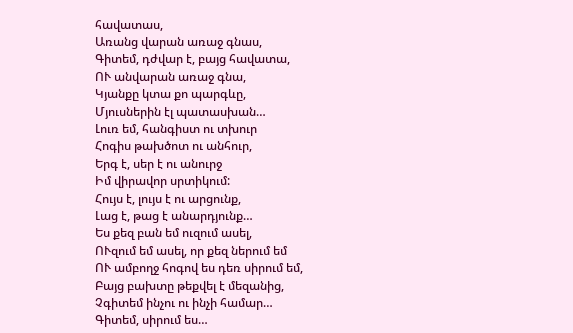հավատաս,
Առանց վարան առաջ գնաս,
Գիտեմ, դժվար է, բայց հավատա,
ՈՒ անվարան առաջ գնա,
Կյանքը կտա քո պարգևը,
Մյուսներին էլ պատասխան…
Լուռ եմ, հանգիստ ու տխուր
Հոգիս թախծոտ ու անհուր,
Երգ է, սեր է ու անուրջ
Իմ վիրավոր սրտիկում:
Հույս է, լույս է ու արցունք,
Լաց է, թաց է անարդյունք…
Ես քեզ բան եմ ուզում ասել,
ՈՒզում եմ ասել, որ քեզ ներում եմ
ՈՒ ամբողջ հոգով ես դեռ սիրում եմ,
Բայց բախտը թեքվել է մեզանից,
Չգիտեմ ինչու ու ինչի համար…
Գիտեմ, սիրում ես…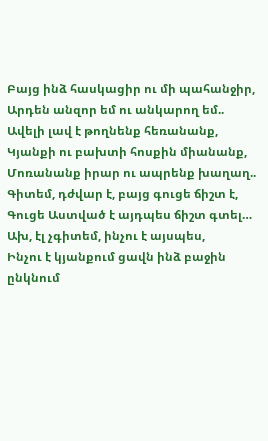Բայց ինձ հասկացիր ու մի պահանջիր,
Արդեն անզոր եմ ու անկարող եմ..
Ավելի լավ է թողնենք հեռանանք,
Կյանքի ու բախտի հոսքին միանանք,
Մոռանանք իրար ու ապրենք խաղաղ..
Գիտեմ, դժվար է, բայց գուցե ճիշտ է,
Գուցե Աստված է այդպես ճիշտ գտել…
Ախ, էլ չգիտեմ, ինչու է այսպես,
Ինչու է կյանքում ցավն ինձ բաջին ընկնում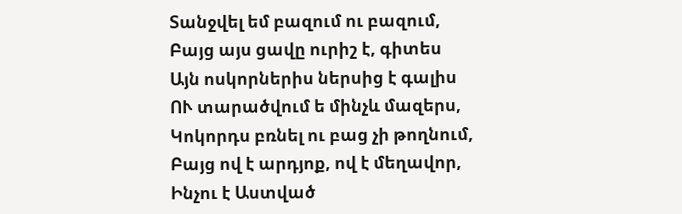Տանջվել եմ բազում ու բազում,
Բայց այս ցավը ուրիշ է, գիտես
Այն ոսկորներիս ներսից է գալիս
ՈՒ տարածվում ե մինչև մազերս,
Կոկորդս բռնել ու բաց չի թողնում,
Բայց ով է արդյոք, ով է մեղավոր,
Ինչու է Աստված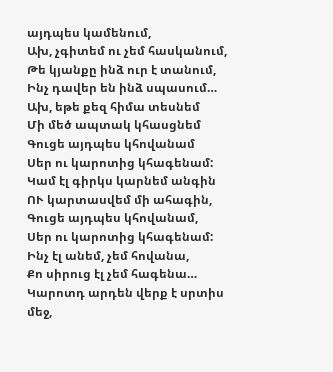այդպես կամենում,
Ախ, չգիտեմ ու չեմ հասկանում,
Թե կյանքը ինձ ուր է տանում,
Ինչ դավեր են ինձ սպասում…
Ախ, եթե քեզ հիմա տեսնեմ
Մի մեծ ապտակ կհասցնեմ
Գուցե այդպես կհովանամ
Սեր ու կարոտից կհագենամ:
Կամ էլ գիրկս կարնեմ անգին
ՈՒ կարտասվեմ մի ահագին,
Գուցե այդպես կհովանամ,
Սեր ու կարոտից կհագենամ:
Ինչ էլ անեմ, չեմ հովանա,
Քո սիրուց էլ չեմ հագենա…
Կարոտդ արդեն վերք է սրտիս մեջ,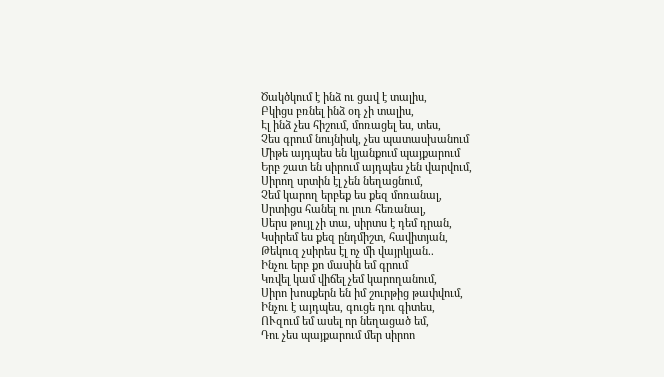Ծակծկում է ինձ ու ցավ է տալիս,
Բկիցս բռնել ինձ օդ չի տալիս,
Էլ ինձ չես հիշում, մոռացել ես, տես,
Չես գրում նույնիսկ, չես պատասխանում
Միթե այդպես են կյանքում պայքարում
Երբ շատ են սիրում այդպես չեն վարվում,
Սիրող սրտին էլ չեն նեղացնում,
Չեմ կարող երբեք ես քեզ մոռանալ,
Սրտիցս հանել ու լուռ հեռանալ,
Սերս թույլ չի տա, սիրտս է դեմ դրան,
Կսիրեմ ես քեզ ընդմիշտ, հավիտյան,
Թեկուզ չսիրես էլ ոչ մի վայրկյան..
Ինչու երբ քո մասին եմ գրում
Կռվել կամ վիճել չեմ կարողանում,
Սիրո խոսքերն են իմ շուրթից թափվում,
Ինչու է այդպես, գուցե դու գիտես,
ՈՒզում եմ ասել որ նեղացած եմ,
Դու չես պայքարում մեր սիրոո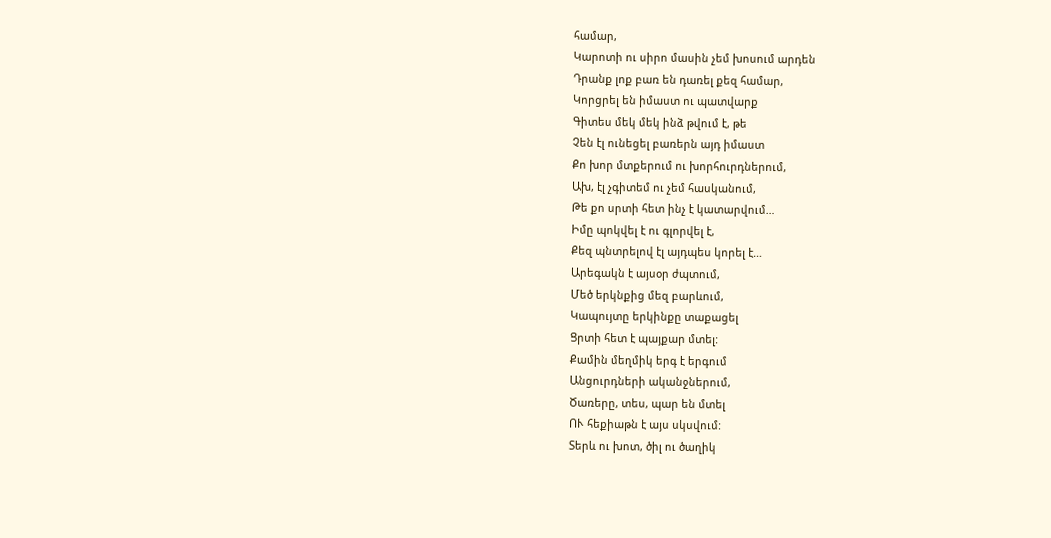համար,
Կարոտի ու սիրո մասին չեմ խոսում արդեն
Դրանք լոք բառ են դառել քեզ համար,
Կորցրել են իմաստ ու պատվարք
Գիտես մեկ մեկ ինձ թվում է, թե
Չեն էլ ունեցել բառերն այդ իմաստ
Քո խոր մտքերում ու խորհուրդներում,
Ախ, էլ չգիտեմ ու չեմ հասկանում,
Թե քո սրտի հետ ինչ է կատարվում…
Իմը պոկվել է ու գլորվել է,
Քեզ պնտրելով էլ այդպես կորել է…
Արեգակն է այսօր ժպտում,
Մեծ երկնքից մեզ բարևում,
Կապույտը երկինքը տաքացել
Ցրտի հետ է պայքար մտել:
Քամին մեղմիկ երգ է երգում
Անցուրդների ականջներում,
Ծառերը, տես, պար են մտել
ՈՒ հեքիաթն է այս սկսվում:
Տերև ու խոտ, ծիլ ու ծաղիկ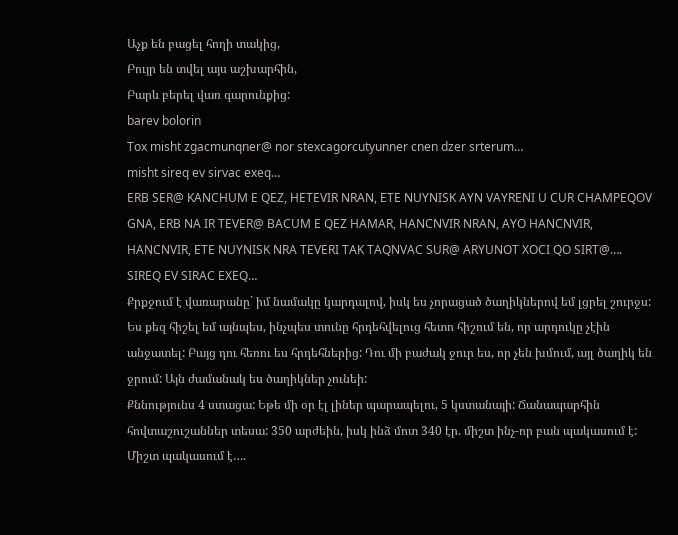Աչք են բացել հողի տակից,
Բույր են տվել այս աշխարհին,
Բարև բերել վառ գարունքից:
barev bolorin
Tox misht zgacmunqner@ nor stexcagorcutyunner cnen dzer srterum…
misht sireq ev sirvac exeq…
ERB SER@ KANCHUM E QEZ, HETEVIR NRAN, ETE NUYNISK AYN VAYRENI U CUR CHAMPEQOV GNA, ERB NA IR TEVER@ BACUM E QEZ HAMAR, HANCNVIR NRAN, AYO HANCNVIR, HANCNVIR, ETE NUYNISK NRA TEVERI TAK TAQNVAC SUR@ ARYUNOT XOCI QO SIRT@…. SIREQ EV SIRAC EXEQ…
Քրքջում է վառարանը` իմ նամակը կարդալով, իսկ ես չորացած ծաղիկներով եմ լցրել շուրջս: Ես քեզ հիշել եմ այնպես, ինչպես տունը հրդեհվելուց հետո հիշում են, որ արդուկը չէին անջատել: Բայց դու հեռու ես հրդեհներից: Դու մի բաժակ ջուր ես, որ չեն խմում, այլ ծաղիկ են ջրում: Այն ժամանակ ես ծաղիկներ չունեի:
Քննությունս 4 ստացա: Եթե մի օր էլ լիներ պարապելու, 5 կստանայի: Ճանապարհին հովտաշուշաններ տեսա: 350 արժեին, իսկ ինձ մոտ 340 էր. միշտ ինչ-որ բան պակասում է:
Միշտ պակասում է….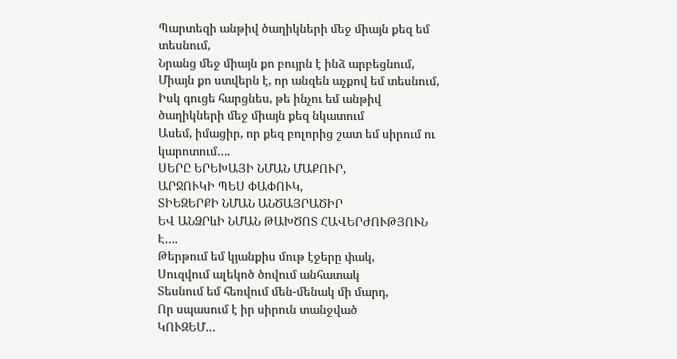Պարտեզի անթիվ ծաղիկների մեջ միայն քեզ եմ տեսնում,
Նրանց մեջ միայն քո բույրն է ինձ արբեցնում,
Միայն քո ստվերն է, որ անզեն աչքով եմ տեսնում,
Իսկ գուցե հարցնես, թե ինչու եմ անթիվ ծաղիկների մեջ միայն քեզ նկատում
Ասեմ, իմացիր, որ քեզ բոլորից շատ եմ սիրում ու կարոտում….
ՍԵՐԸ ԵՐԵԽԱՅԻ ՆՄԱՆ ՄԱՔՈՒՐ,
ԱՐՋՈՒԿԻ ՊԵՍ ՓԱՓՈՒԿ,
ՏԻԵԶԵՐՔԻ ՆՄԱՆ ԱՆԾԱՅՐԱԾԻՐ
ԵՎ ԱՆՁՐևԻ ՆՄԱՆ ԹԱԽԾՈՏ ՀԱՎԵՐԺՈՒԹՅՈՒՆ Է….
Թերթում եմ կյանքիս մութ էջերը փակ,
Սուզվում ալեկոծ ծովում անհատակ
Տեսնում եմ հեռվում մեն-մենակ մի մարդ,
Որ սպասում է իր սիրուն տանջված
ԿՈՒԶԵՄ…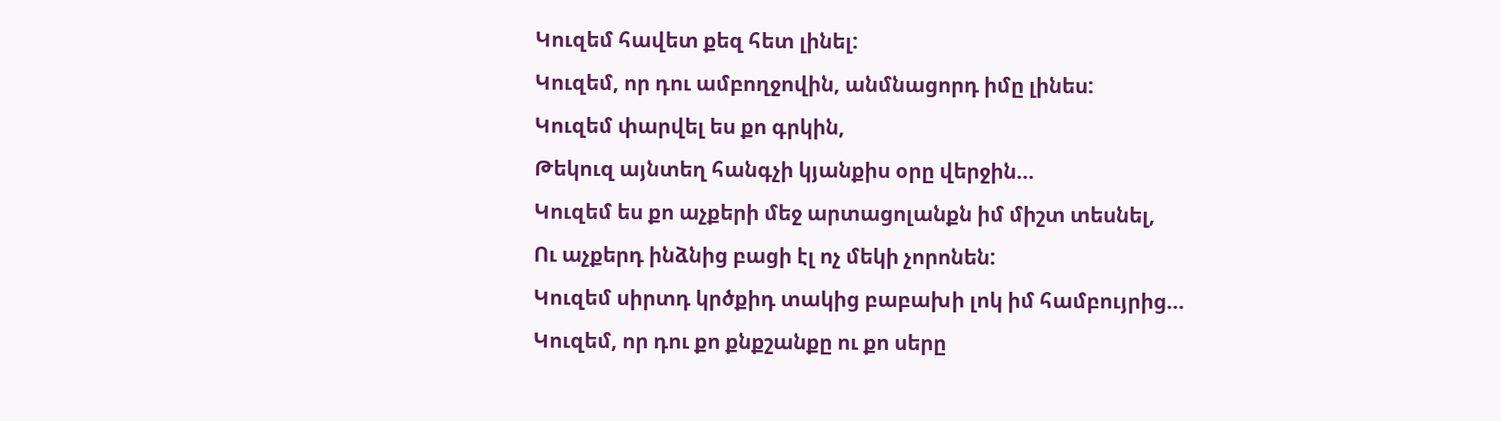Կուզեմ հավետ քեզ հետ լինել:
Կուզեմ, որ դու ամբողջովին, անմնացորդ իմը լինես:
Կուզեմ փարվել ես քո գրկին,
Թեկուզ այնտեղ հանգչի կյանքիս օրը վերջին…
Կուզեմ ես քո աչքերի մեջ արտացոլանքն իմ միշտ տեսնել,
Ու աչքերդ ինձնից բացի էլ ոչ մեկի չորոնեն:
Կուզեմ սիրտդ կրծքիդ տակից բաբախի լոկ իմ համբույրից…
Կուզեմ, որ դու քո քնքշանքը ու քո սերը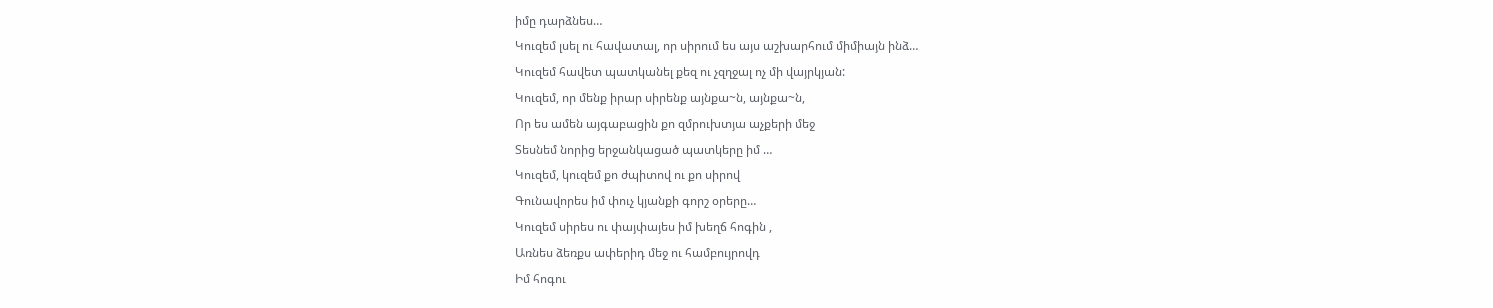իմը դարձնես…
Կուզեմ լսել ու հավատալ, որ սիրում ես այս աշխարհում միմիայն ինձ…
Կուզեմ հավետ պատկանել քեզ ու չզղջալ ոչ մի վայրկյան:
Կուզեմ, որ մենք իրար սիրենք այնքա~ն, այնքա~ն,
Որ ես ամեն այգաբացին քո զմրուխտյա աչքերի մեջ
Տեսնեմ նորից երջանկացած պատկերը իմ …
Կուզեմ, կուզեմ քո ժպիտով ու քո սիրով
Գունավորես իմ փուչ կյանքի գորշ օրերը…
Կուզեմ սիրես ու փայփայես իմ խեղճ հոգին ,
Առնես ձեռքս ափերիդ մեջ ու համբույրովդ
Իմ հոգու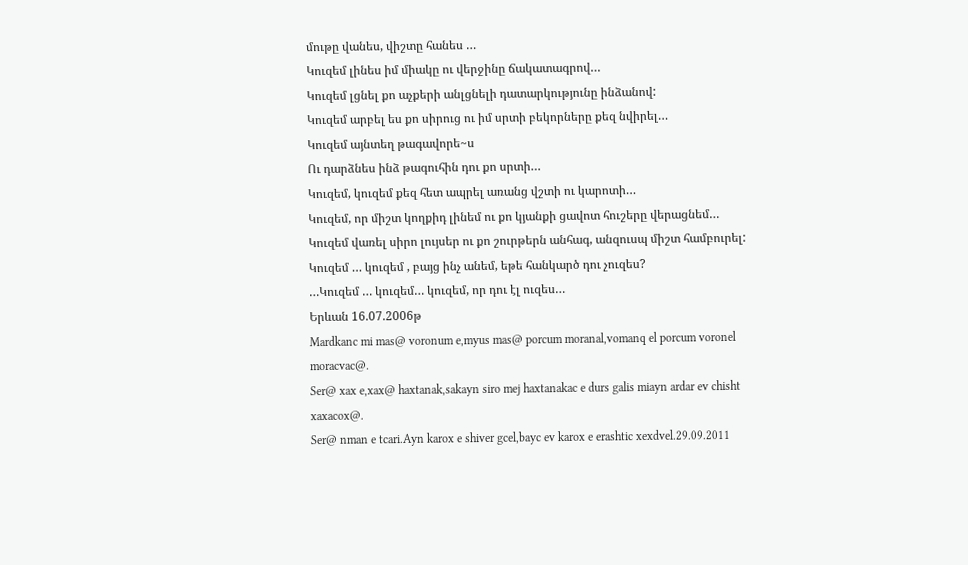մութը վանես, վիշտը հանես …
Կուզեմ լինես իմ միակը ու վերջինը ճակատագրով…
Կուզեմ լցնել քո աչքերի անլցնելի դատարկությունը ինձանով:
Կուզեմ արբել ես քո սիրուց ու իմ սրտի բեկորները քեզ նվիրել…
Կուզեմ այնտեղ թագավորե~ս
Ու դարձնես ինձ թագուհին դու քո սրտի…
Կուզեմ, կուզեմ քեզ հետ ապրել առանց վշտի ու կարոտի…
Կուզեմ, որ միշտ կողքիդ լինեմ ու քո կյանքի ցավոտ հուշերը վերացնեմ…
Կուզեմ վառել սիրո լույսեր ու քո շուրթերն անհագ, անզուսպ միշտ համբուրել:
Կուզեմ … կուզեմ , բայց ինչ անեմ, եթե հանկարծ դու չուզես?
…Կուզեմ … կուզեմ… կուզեմ, որ դու էլ ուզես…
Երևան 16.07.2006թ
Mardkanc mi mas@ voronum e,myus mas@ porcum moranal,vomanq el porcum voronel moracvac@.
Ser@ xax e,xax@ haxtanak,sakayn siro mej haxtanakac e durs galis miayn ardar ev chisht xaxacox@.
Ser@ nman e tcari.Ayn karox e shiver gcel,bayc ev karox e erashtic xexdvel.29.09.2011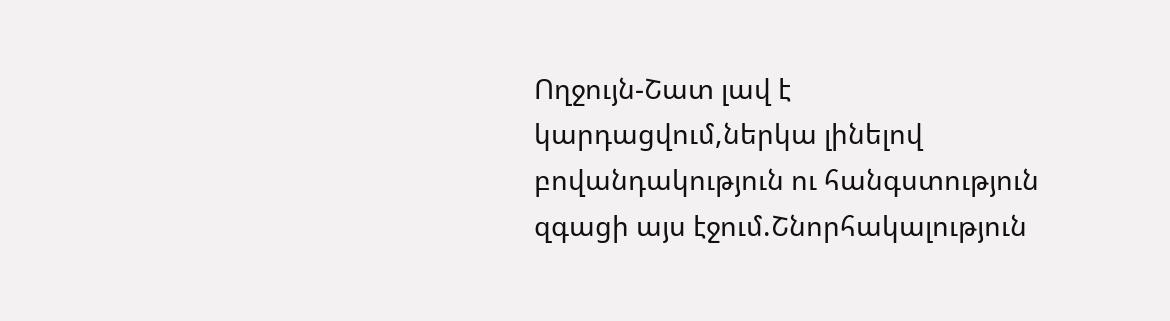Ողջույն-Շատ լավ է կարդացվում,ներկա լինելով բովանդակություն ու հանգստություն զգացի այս էջում.Շնորհակալություն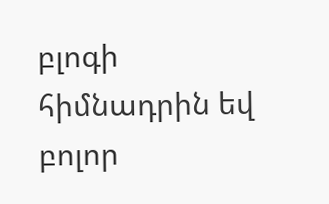բլոգի հիմնադրին եվ բոլոր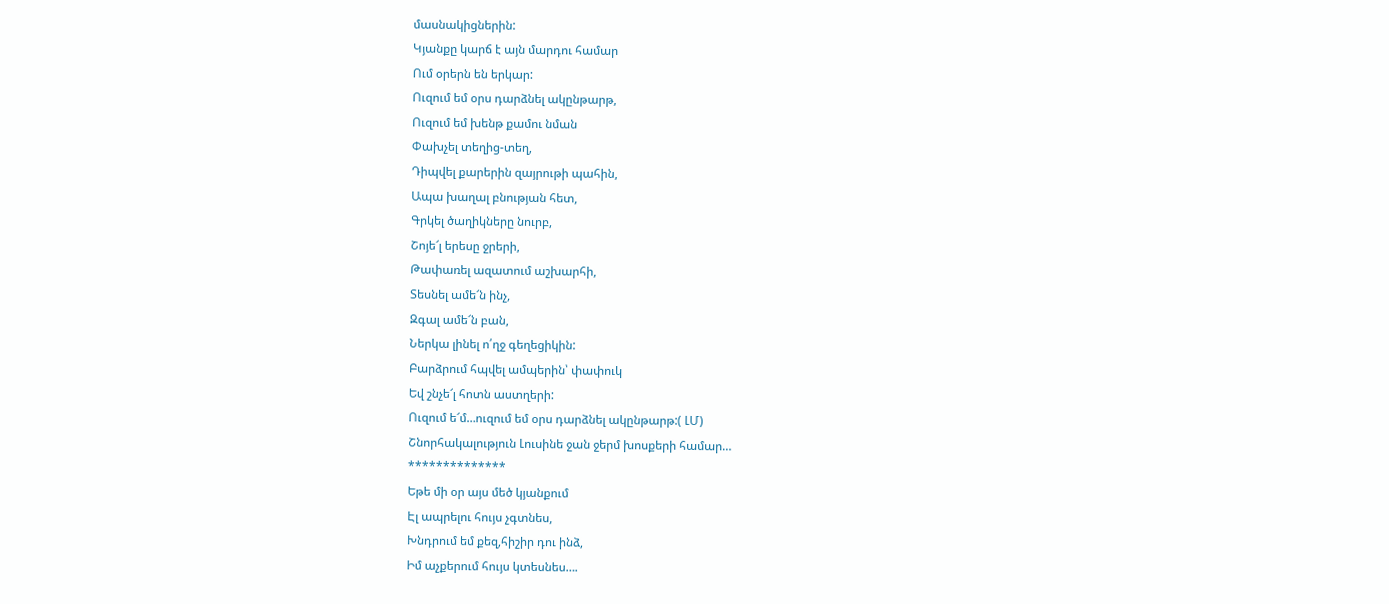մասնակիցներին:
Կյանքը կարճ է այն մարդու համար
Ում օրերն են երկար:
Ուզում եմ օրս դարձնել ակընթարթ,
Ուզում եմ խենթ քամու նման
Փախչել տեղից-տեղ,
Դիպվել քարերին զայրութի պահին,
Ապա խաղալ բնության հետ,
Գրկել ծաղիկները նուրբ,
Շոյե՜լ երեսը ջրերի,
Թափառել ազատում աշխարհի,
Տեսնել ամե՜ն ինչ,
Զգալ ամե՜ն բան,
Ներկա լինել ո՛ղջ գեղեցիկին:
Բարձրում հպվել ամպերին՝ փափուկ
Եվ շնչե՜լ հոտն աստղերի:
Ուզում ե՜մ…ուզում եմ օրս դարձնել ակընթարթ:( ԼՄ)
Շնորհակալություն Լուսինե ջան ջերմ խոսքերի համար…
**************
Եթե մի օր այս մեծ կյանքում
Էլ ապրելու հույս չգտնես,
Խնդրում եմ քեզ,հիշիր դու ինձ,
Իմ աչքերում հույս կտեսնես….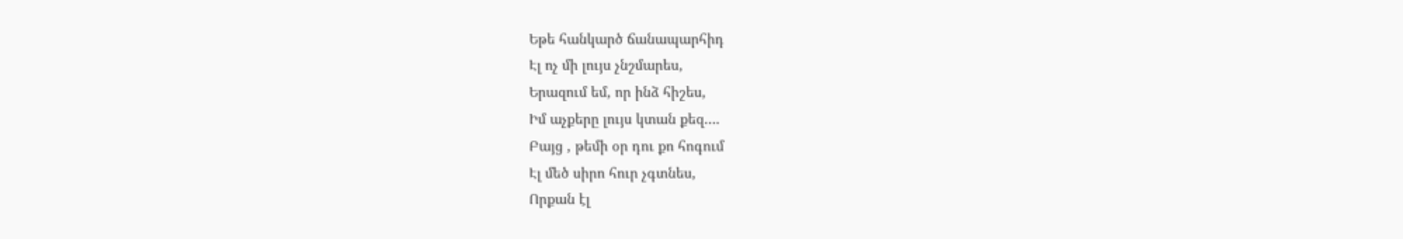Եթե հանկարծ ճանապարհիդ
Էլ ոչ մի լույս չնշմարես,
Երազում եմ, որ ինձ հիշես,
Իմ աչքերը լույս կտան քեզ….
Բայց , թեմի օր դու քո հոգում
Էլ մեծ սիրո հուր չգտնես,
Որքան էլ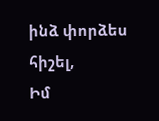ինձ փորձես հիշել,
Իմ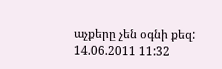աչքերը չեն օգնի քեզ:
14.06.2011 11:32